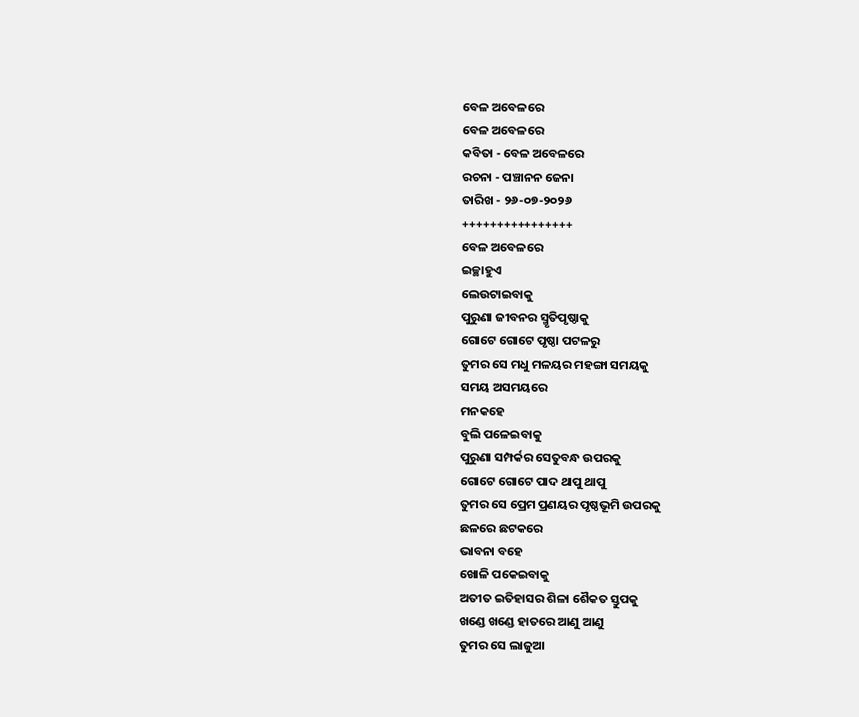ବେଳ ଅବେଳରେ
ବେଳ ଅବେଳରେ
କବିତା - ବେଳ ଅବେଳରେ
ରଚନା - ପଞ୍ଚାନନ ଜେନା
ତାରିଖ - ୨୬-୦୭-୨୦୨୬
++++++++++++++++
ବେଳ ଅବେଳରେ
ଇଚ୍ଛାହୁଏ
ଲେଉଟାଇବାକୁ
ପୁରୁଣା ଜୀବନର ସ୍ମୃତିପୃଷ୍ଠାକୁ
ଗୋଟେ ଗୋଟେ ପୃଷ୍ଠା ପଟଳରୁ
ତୁମର ସେ ମଧୁ ମଳୟର ମହଙ୍ଗା ସମୟକୁ
ସମୟ ଅସମୟରେ
ମନକହେ
ବୁଲି ପଳେଇବାକୁ
ପୁରୁଣା ସମ୍ପର୍କର ସେତୁବନ୍ଧ ଉପରକୁ
ଗୋଟେ ଗୋଟେ ପାଦ ଥାପୁ ଥାପୁ
ତୁମର ସେ ପ୍ରେମ ପ୍ରଣୟର ପୃଷ୍ଠଭୂମି ଉପରକୁ
ଛଳରେ ଛଟକରେ
ଭାବନା ବହେ
ଖୋଳି ପକେଇବାକୁ
ଅତୀତ ଇତିହାସର ଶିଳା ଶୈକତ ସ୍ତୁପକୁ
ଖଣ୍ଡେ ଖଣ୍ଡେ ହାତରେ ଆଣୁ ଆଣୁ
ତୁମର ସେ ଲାଜୁଆ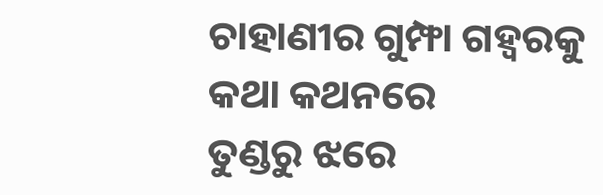ଚାହାଣୀର ଗୁମ୍ଫା ଗହ୍ୱରକୁ
କଥା କଥନରେ
ତୁଣ୍ଡରୁ ଝରେ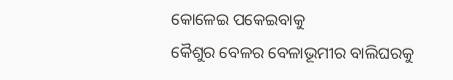କୋଳେଇ ପକେଇବାକୁ
କୈଶୁର ବେଳର ବେଳାଭୂମୀର ବାଲିଘରକୁ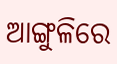ଆଙ୍ଗୁଳିରେ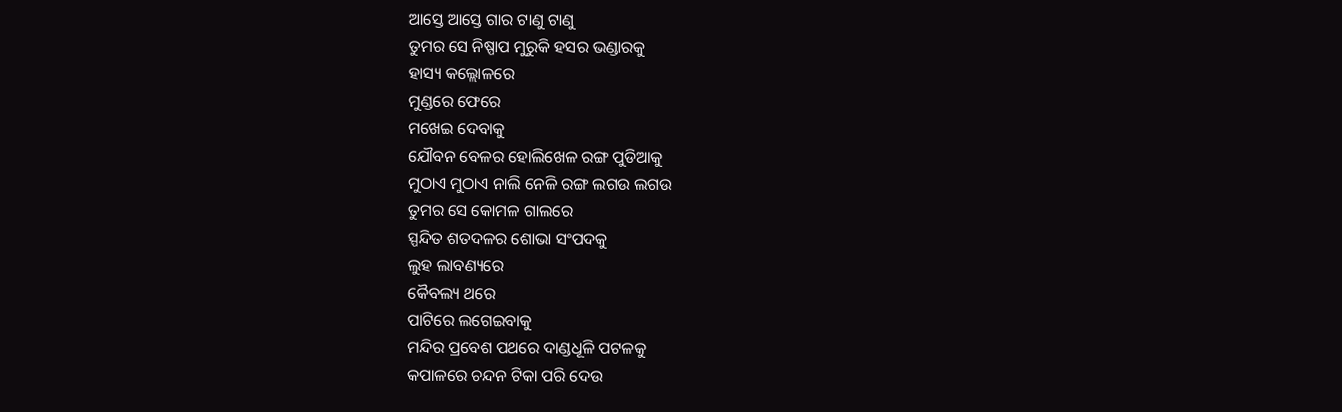ଆସ୍ତେ ଆସ୍ତେ ଗାର ଟାଣୁ ଟାଣୁ
ତୁମର ସେ ନିଷ୍ପାପ ମୁରୁକି ହସର ଭଣ୍ଡାରକୁ
ହାସ୍ୟ କଲ୍ଲୋଳରେ
ମୁଣ୍ଡରେ ଫେରେ
ମଖେଇ ଦେବାକୁ
ଯୌବନ ବେଳର ହୋଲିଖେଳ ରଙ୍ଗ ପୁଡିଆକୁ
ମୁଠାଏ ମୁଠାଏ ନାଲି ନେଳି ରଙ୍ଗ ଲଗଉ ଲଗଉ
ତୁମର ସେ କୋମଳ ଗାଲରେ
ସ୍ପନ୍ଦିତ ଶତଦଳର ଶୋଭା ସଂପଦକୁ
ଲୁହ ଲାବଣ୍ୟରେ
କୈବଲ୍ୟ ଥରେ
ପାଟିରେ ଲଗେଇବାକୁ
ମନ୍ଦିର ପ୍ରବେଶ ପଥରେ ଦାଣ୍ଡଧୂଳି ପଟଳକୁ
କପାଳରେ ଚନ୍ଦନ ଟିକା ପରି ଦେଉ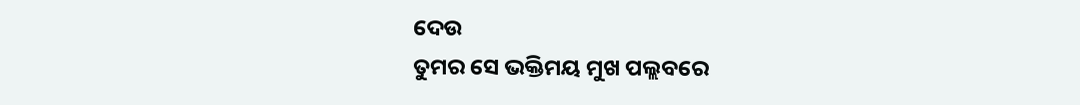ଦେଉ
ତୁମର ସେ ଭକ୍ତିମୟ ମୁଖ ପଲ୍ଲବରେ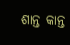ଶାନ୍ତ କାନ୍ତ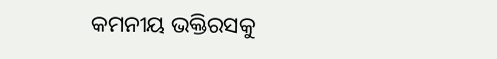କମନୀୟ ଭକ୍ତିରସକୁ